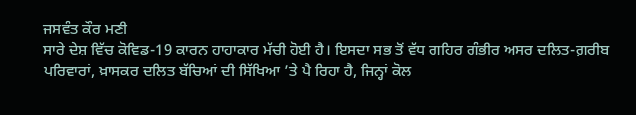ਜਸਵੰਤ ਕੌਰ ਮਣੀ
ਸਾਰੇ ਦੇਸ਼ ਵਿੱਚ ਕੋਵਿਡ-19 ਕਾਰਨ ਹਾਹਾਕਾਰ ਮੱਚੀ ਹੋਈ ਹੈ। ਇਸਦਾ ਸਭ ਤੋਂ ਵੱਧ ਗਹਿਰ ਗੰਭੀਰ ਅਸਰ ਦਲਿਤ-ਗ਼ਰੀਬ ਪਰਿਵਾਰਾਂ, ਖ਼ਾਸਕਰ ਦਲਿਤ ਬੱਚਿਆਂ ਦੀ ਸਿੱਖਿਆ ’ਤੇ ਪੈ ਰਿਹਾ ਹੈ, ਜਿਨ੍ਹਾਂ ਕੋਲ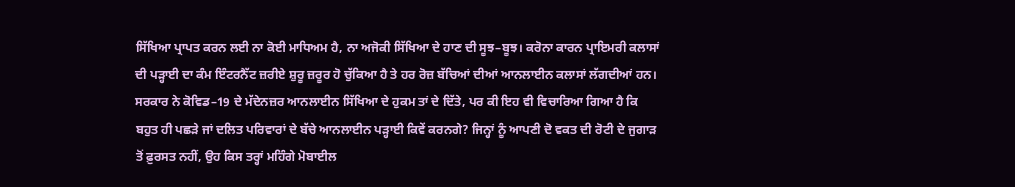ਸਿੱਖਿਆ ਪ੍ਰਾਪਤ ਕਰਨ ਲਈ ਨਾ ਕੋਈ ਮਾਧਿਅਮ ਹੈ, ਨਾ ਅਜੋਕੀ ਸਿੱਖਿਆ ਦੇ ਹਾਣ ਦੀ ਸੂਝ–ਬੂਝ। ਕਰੋਨਾ ਕਾਰਨ ਪ੍ਰਾਇਮਰੀ ਕਲਾਸਾਂ ਦੀ ਪੜ੍ਹਾਈ ਦਾ ਕੰਮ ਇੰਟਰਨੈੱਟ ਜ਼ਰੀਏ ਸ਼ੁਰੂ ਜ਼ਰੂਰ ਹੋ ਚੁੱਕਿਆ ਹੈ ਤੇ ਹਰ ਰੋਜ਼ ਬੱਚਿਆਂ ਦੀਆਂ ਆਨਲਾਈਨ ਕਲਾਸਾਂ ਲੱਗਦੀਆਂ ਹਨ। ਸਰਕਾਰ ਨੇ ਕੋਵਿਡ–19 ਦੇ ਮੱਦੇਨਜ਼ਰ ਆਨਲਾਈਨ ਸਿੱਖਿਆ ਦੇ ਹੁਕਮ ਤਾਂ ਦੇ ਦਿੱਤੇ, ਪਰ ਕੀ ਇਹ ਵੀ ਵਿਚਾਰਿਆ ਗਿਆ ਹੈ ਕਿ ਬਹੁਤ ਹੀ ਪਛੜੇ ਜਾਂ ਦਲਿਤ ਪਰਿਵਾਰਾਂ ਦੇ ਬੱਚੇ ਆਨਲਾਈਨ ਪੜ੍ਹਾਈ ਕਿਵੇਂ ਕਰਨਗੇ? ਜਿਨ੍ਹਾਂ ਨੂੰ ਆਪਣੀ ਦੋ ਵਕਤ ਦੀ ਰੋਟੀ ਦੇ ਜੁਗਾੜ ਤੋਂ ਫ਼ੁਰਸਤ ਨਹੀਂ, ਉਹ ਕਿਸ ਤਰ੍ਹਾਂ ਮਹਿੰਗੇ ਮੋਬਾਈਲ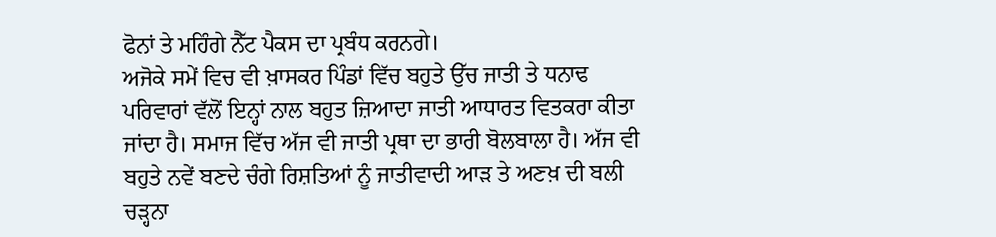ਫੋਨਾਂ ਤੇ ਮਹਿੰਗੇ ਨੈੱਟ ਪੈਕਸ ਦਾ ਪ੍ਰਬੰਧ ਕਰਨਗੇ।
ਅਜੋਕੇ ਸਮੇਂ ਵਿਚ ਵੀ ਖ਼ਾਸਕਰ ਪਿੰਡਾਂ ਵਿੱਚ ਬਹੁਤੇ ਉੱਚ ਜਾਤੀ ਤੇ ਧਨਾਢ ਪਰਿਵਾਰਾਂ ਵੱਲੋਂ ਇਨ੍ਹਾਂ ਨਾਲ ਬਹੁਤ ਜ਼ਿਆਦਾ ਜਾਤੀ ਆਧਾਰਤ ਵਿਤਕਰਾ ਕੀਤਾ ਜਾਂਦਾ ਹੈ। ਸਮਾਜ ਵਿੱਚ ਅੱਜ ਵੀ ਜਾਤੀ ਪ੍ਰਥਾ ਦਾ ਭਾਰੀ ਬੋਲਬਾਲਾ ਹੈ। ਅੱਜ ਵੀ ਬਹੁਤੇ ਨਵੇਂ ਬਣਦੇ ਚੰਗੇ ਰਿਸ਼ਤਿਆਂ ਨੂੰ ਜਾਤੀਵਾਦੀ ਆੜ ਤੇ ਅਣਖ਼ ਦੀ ਬਲੀ ਚੜ੍ਹਨਾ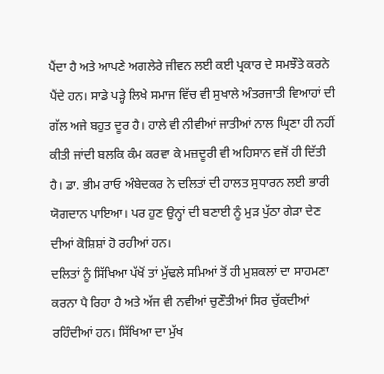ਪੈਂਦਾ ਹੈ ਅਤੇ ਆਪਣੇ ਅਗਲੇਰੇ ਜੀਵਨ ਲਈ ਕਈ ਪ੍ਰਕਾਰ ਦੇ ਸਮਝੌਤੇ ਕਰਨੇ ਪੈਂਦੇ ਹਨ। ਸਾਡੇ ਪੜ੍ਹੇ ਲਿਖੇ ਸਮਾਜ ਵਿੱਚ ਵੀ ਸੁਖਾਲੇ ਅੰਤਰਜਾਤੀ ਵਿਆਹਾਂ ਦੀ ਗੱਲ ਅਜੇ ਬਹੁਤ ਦੂਰ ਹੈ। ਹਾਲੇ ਵੀ ਨੀਵੀਆਂ ਜਾਤੀਆਂ ਨਾਲ ਘ੍ਰਿਣਾ ਹੀ ਨਹੀਂ ਕੀਤੀ ਜਾਂਦੀ ਬਲਕਿ ਕੰਮ ਕਰਵਾ ਕੇ ਮਜ਼ਦੂਰੀ ਵੀ ਅਹਿਸਾਨ ਵਜੋਂ ਹੀ ਦਿੱਤੀ ਹੈ। ਡਾ. ਭੀਮ ਰਾਓ ਅੰਬੇਦਕਰ ਨੇ ਦਲਿਤਾਂ ਦੀ ਹਾਲਤ ਸੁਧਾਰਨ ਲਈ ਭਾਰੀ ਯੋਗਦਾਨ ਪਾਇਆ। ਪਰ ਹੁਣ ਉਨ੍ਹਾਂ ਦੀ ਬਣਾਈ ਨੂੰ ਮੁੜ ਪੁੱਠਾ ਗੇੜਾ ਦੇਣ ਦੀਆਂ ਕੋਸ਼ਿਸ਼ਾਂ ਹੋ ਰਹੀਆਂ ਹਨ।
ਦਲਿਤਾਂ ਨੂੰ ਸਿੱਖਿਆ ਪੱਖੋਂ ਤਾਂ ਮੁੱਢਲੇ ਸਮਿਆਂ ਤੋਂ ਹੀ ਮੁਸ਼ਕਲਾਂ ਦਾ ਸਾਹਮਣਾ ਕਰਨਾ ਪੈ ਰਿਹਾ ਹੈ ਅਤੇ ਅੱਜ ਵੀ ਨਵੀਆਂ ਚੁਣੌਤੀਆਂ ਸਿਰ ਚੁੱਕਦੀਆਂ ਰਹਿੰਦੀਆਂ ਹਨ। ਸਿੱਖਿਆ ਦਾ ਮੁੱਖ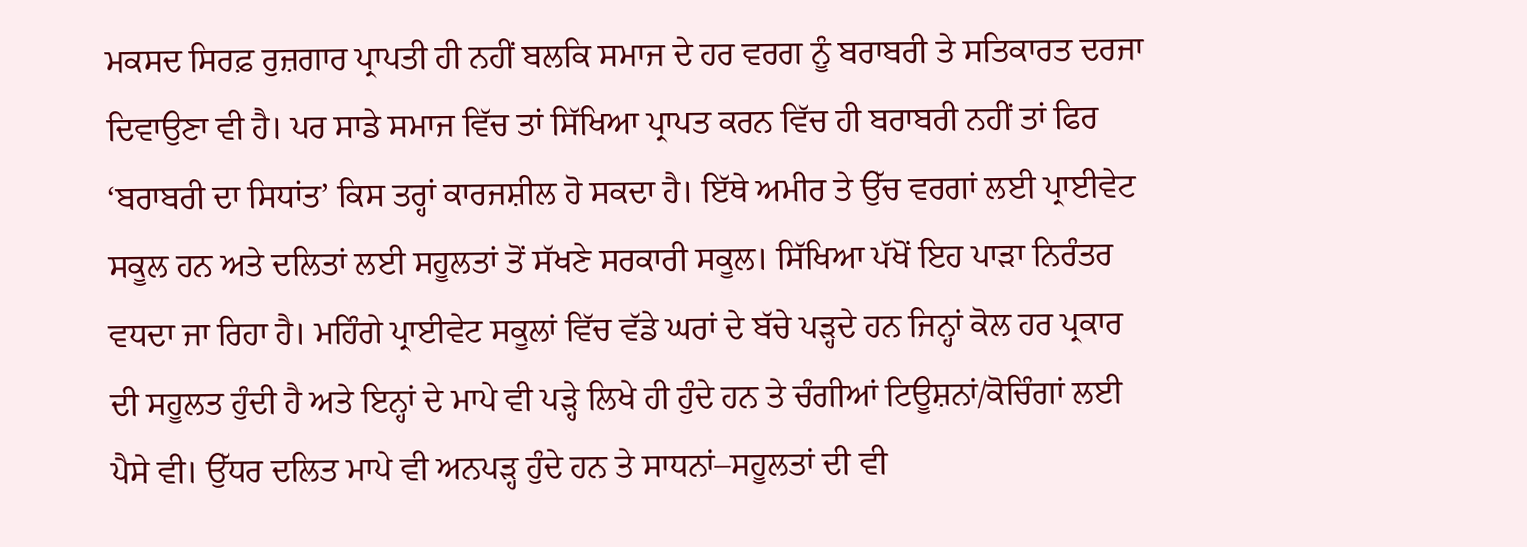ਮਕਸਦ ਸਿਰਫ਼ ਰੁਜ਼ਗਾਰ ਪ੍ਰਾਪਤੀ ਹੀ ਨਹੀਂ ਬਲਕਿ ਸਮਾਜ ਦੇ ਹਰ ਵਰਗ ਨੂੰ ਬਰਾਬਰੀ ਤੇ ਸਤਿਕਾਰਤ ਦਰਜਾ ਦਿਵਾਉਣਾ ਵੀ ਹੈ। ਪਰ ਸਾਡੇ ਸਮਾਜ ਵਿੱਚ ਤਾਂ ਸਿੱਖਿਆ ਪ੍ਰਾਪਤ ਕਰਨ ਵਿੱਚ ਹੀ ਬਰਾਬਰੀ ਨਹੀਂ ਤਾਂ ਫਿਰ ‘ਬਰਾਬਰੀ ਦਾ ਸਿਧਾਂਤ’ ਕਿਸ ਤਰ੍ਹਾਂ ਕਾਰਜਸ਼ੀਲ ਹੋ ਸਕਦਾ ਹੈ। ਇੱਥੇ ਅਮੀਰ ਤੇ ਉੱਚ ਵਰਗਾਂ ਲਈ ਪ੍ਰਾਈਵੇਟ ਸਕੂਲ ਹਨ ਅਤੇ ਦਲਿਤਾਂ ਲਈ ਸਹੂਲਤਾਂ ਤੋਂ ਸੱਖਣੇ ਸਰਕਾਰੀ ਸਕੂਲ। ਸਿੱਖਿਆ ਪੱਖੋਂ ਇਹ ਪਾੜਾ ਨਿਰੰਤਰ ਵਧਦਾ ਜਾ ਰਿਹਾ ਹੈ। ਮਹਿੰਗੇ ਪ੍ਰਾਈਵੇਟ ਸਕੂਲਾਂ ਵਿੱਚ ਵੱਡੇ ਘਰਾਂ ਦੇ ਬੱਚੇ ਪੜ੍ਹਦੇ ਹਨ ਜਿਨ੍ਹਾਂ ਕੋਲ ਹਰ ਪ੍ਰਕਾਰ ਦੀ ਸਹੂਲਤ ਹੁੰਦੀ ਹੈ ਅਤੇ ਇਨ੍ਹਾਂ ਦੇ ਮਾਪੇ ਵੀ ਪੜ੍ਹੇ ਲਿਖੇ ਹੀ ਹੁੰਦੇ ਹਨ ਤੇ ਚੰਗੀਆਂ ਟਿਊਸ਼ਨਾਂ/ਕੋਚਿੰਗਾਂ ਲਈ ਪੈਸੇ ਵੀ। ਉੱਧਰ ਦਲਿਤ ਮਾਪੇ ਵੀ ਅਨਪੜ੍ਹ ਹੁੰਦੇ ਹਨ ਤੇ ਸਾਧਨਾਂ–ਸਹੂਲਤਾਂ ਦੀ ਵੀ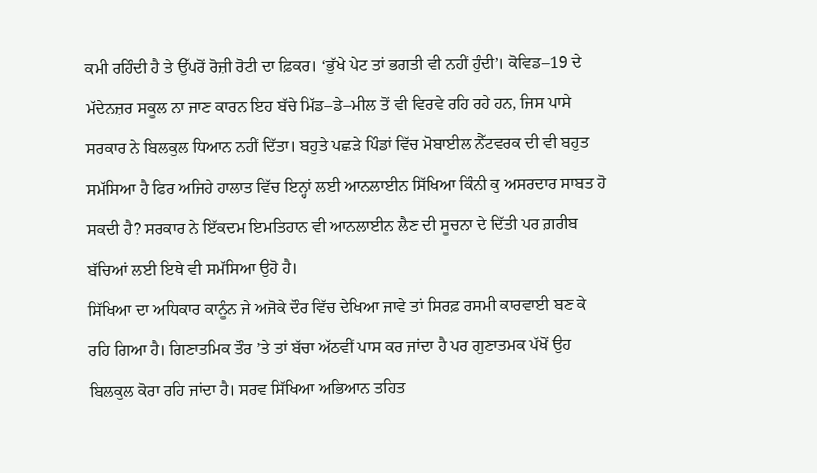ਕਮੀ ਰਹਿੰਦੀ ਹੈ ਤੇ ਉੱਪਰੋਂ ਰੋਜ਼ੀ ਰੋਟੀ ਦਾ ਫ਼ਿਕਰ। ‘ਭੁੱਖੇ ਪੇਟ ਤਾਂ ਭਗਤੀ ਵੀ ਨਹੀਂ ਹੁੰਦੀ’। ਕੋਵਿਡ–19 ਦੇ ਮੱਦੇਨਜ਼ਰ ਸਕੂਲ ਨਾ ਜਾਣ ਕਾਰਨ ਇਹ ਬੱਚੇ ਮਿੱਡ–ਡੇ–ਮੀਲ ਤੋਂ ਵੀ ਵਿਰਵੇ ਰਹਿ ਰਹੇ ਹਨ, ਜਿਸ ਪਾਸੇ ਸਰਕਾਰ ਨੇ ਬਿਲਕੁਲ ਧਿਆਨ ਨਹੀਂ ਦਿੱਤਾ। ਬਹੁਤੇ ਪਛੜੇ ਪਿੰਡਾਂ ਵਿੱਚ ਮੋਬਾਈਲ ਨੈੱਟਵਰਕ ਦੀ ਵੀ ਬਹੁਤ ਸਮੱਸਿਆ ਹੈ ਫਿਰ ਅਜਿਹੇ ਹਾਲਾਤ ਵਿੱਚ ਇਨ੍ਹਾਂ ਲਈ ਆਨਲਾਈਨ ਸਿੱਖਿਆ ਕਿੰਨੀ ਕੁ ਅਸਰਦਾਰ ਸਾਬਤ ਹੋ ਸਕਦੀ ਹੈ? ਸਰਕਾਰ ਨੇ ਇੱਕਦਮ ਇਮਤਿਹਾਨ ਵੀ ਆਨਲਾਈਨ ਲੈਣ ਦੀ ਸੂਚਨਾ ਦੇ ਦਿੱਤੀ ਪਰ ਗ਼ਰੀਬ ਬੱਚਿਆਂ ਲਈ ਇਥੇ ਵੀ ਸਮੱਸਿਆ ਉਹੋ ਹੈ।
ਸਿੱਖਿਆ ਦਾ ਅਧਿਕਾਰ ਕਾਨੂੰਨ ਜੇ ਅਜੋਕੇ ਦੌਰ ਵਿੱਚ ਦੇਖਿਆ ਜਾਵੇ ਤਾਂ ਸਿਰਫ਼ ਰਸਮੀ ਕਾਰਵਾਈ ਬਣ ਕੇ ਰਹਿ ਗਿਆ ਹੈ। ਗਿਣਾਤਮਿਕ ਤੌਰ ’ਤੇ ਤਾਂ ਬੱਚਾ ਅੱਠਵੀਂ ਪਾਸ ਕਰ ਜਾਂਦਾ ਹੈ ਪਰ ਗੁਣਾਤਮਕ ਪੱਖੋਂ ਉਹ ਬਿਲਕੁਲ ਕੋਰਾ ਰਹਿ ਜਾਂਦਾ ਹੈ। ਸਰਵ ਸਿੱਖਿਆ ਅਭਿਆਨ ਤਹਿਤ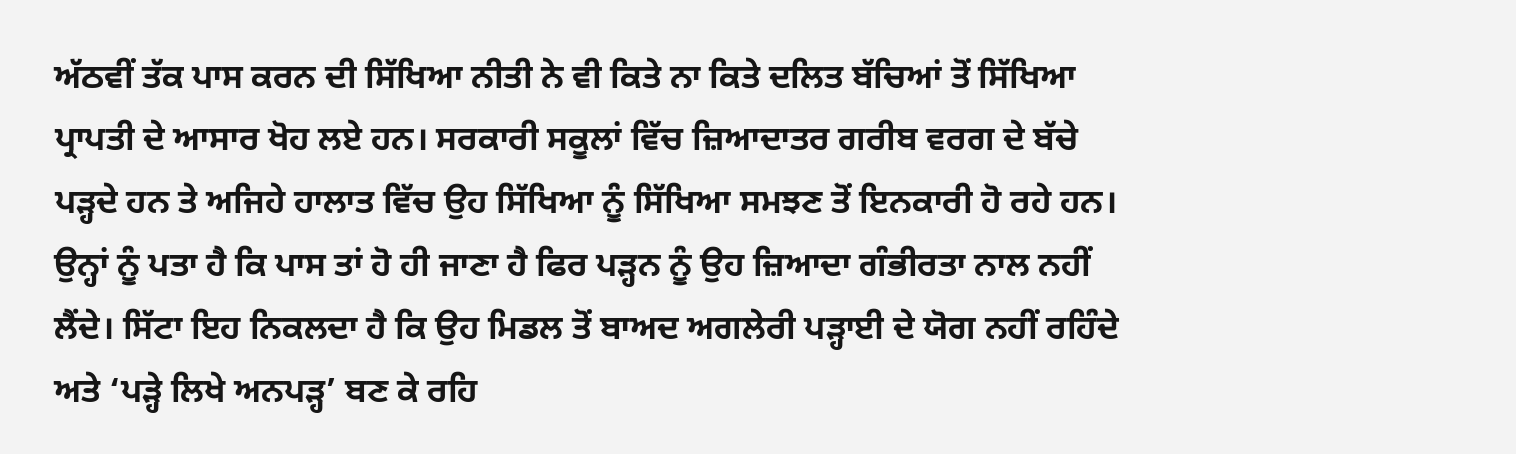ਅੱਠਵੀਂ ਤੱਕ ਪਾਸ ਕਰਨ ਦੀ ਸਿੱਖਿਆ ਨੀਤੀ ਨੇ ਵੀ ਕਿਤੇ ਨਾ ਕਿਤੇ ਦਲਿਤ ਬੱਚਿਆਂ ਤੋਂ ਸਿੱਖਿਆ ਪ੍ਰਾਪਤੀ ਦੇ ਆਸਾਰ ਖੋਹ ਲਏ ਹਨ। ਸਰਕਾਰੀ ਸਕੂਲਾਂ ਵਿੱਚ ਜ਼ਿਆਦਾਤਰ ਗਰੀਬ ਵਰਗ ਦੇ ਬੱਚੇ ਪੜ੍ਹਦੇ ਹਨ ਤੇ ਅਜਿਹੇ ਹਾਲਾਤ ਵਿੱਚ ਉਹ ਸਿੱਖਿਆ ਨੂੰ ਸਿੱਖਿਆ ਸਮਝਣ ਤੋਂ ਇਨਕਾਰੀ ਹੋ ਰਹੇ ਹਨ। ਉਨ੍ਹਾਂ ਨੂੰ ਪਤਾ ਹੈ ਕਿ ਪਾਸ ਤਾਂ ਹੋ ਹੀ ਜਾਣਾ ਹੈ ਫਿਰ ਪੜ੍ਹਨ ਨੂੰ ਉਹ ਜ਼ਿਆਦਾ ਗੰਭੀਰਤਾ ਨਾਲ ਨਹੀਂ ਲੈਂਦੇ। ਸਿੱਟਾ ਇਹ ਨਿਕਲਦਾ ਹੈ ਕਿ ਉਹ ਮਿਡਲ ਤੋਂ ਬਾਅਦ ਅਗਲੇਰੀ ਪੜ੍ਹਾਈ ਦੇ ਯੋਗ ਨਹੀਂ ਰਹਿੰਦੇ ਅਤੇ ‘ਪੜ੍ਹੇ ਲਿਖੇ ਅਨਪੜ੍ਹ’ ਬਣ ਕੇ ਰਹਿ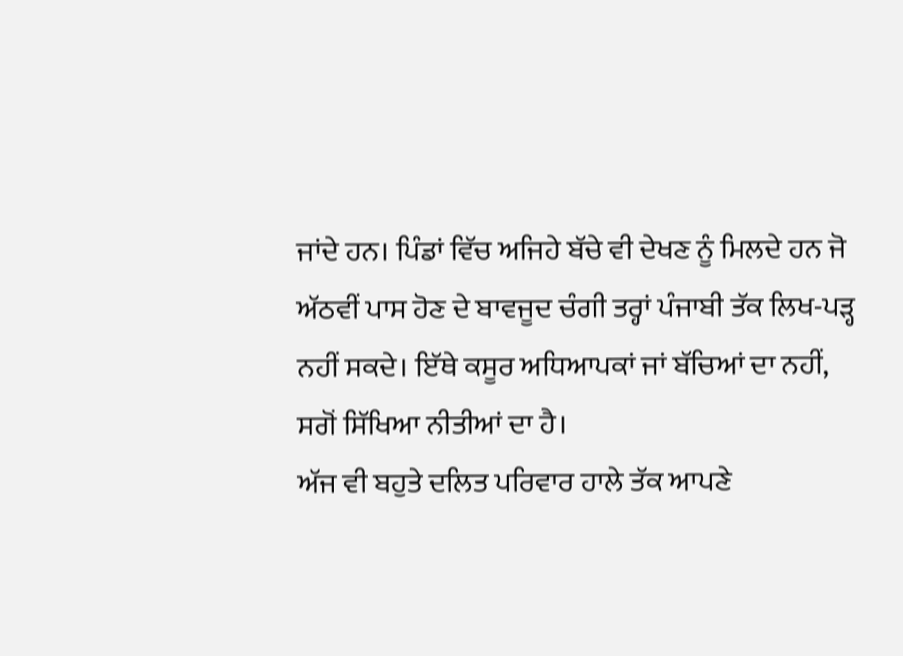ਜਾਂਦੇ ਹਨ। ਪਿੰਡਾਂ ਵਿੱਚ ਅਜਿਹੇ ਬੱਚੇ ਵੀ ਦੇਖਣ ਨੂੰ ਮਿਲਦੇ ਹਨ ਜੋ ਅੱਠਵੀਂ ਪਾਸ ਹੋਣ ਦੇ ਬਾਵਜੂਦ ਚੰਗੀ ਤਰ੍ਹਾਂ ਪੰਜਾਬੀ ਤੱਕ ਲਿਖ-ਪੜ੍ਹ ਨਹੀਂ ਸਕਦੇ। ਇੱਥੇ ਕਸੂਰ ਅਧਿਆਪਕਾਂ ਜਾਂ ਬੱਚਿਆਂ ਦਾ ਨਹੀਂ, ਸਗੋਂ ਸਿੱਖਿਆ ਨੀਤੀਆਂ ਦਾ ਹੈ।
ਅੱਜ ਵੀ ਬਹੁਤੇ ਦਲਿਤ ਪਰਿਵਾਰ ਹਾਲੇ ਤੱਕ ਆਪਣੇ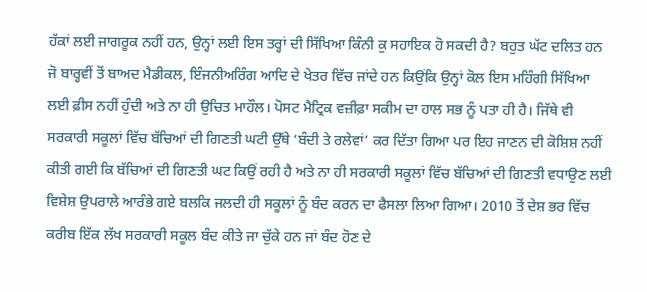ਹੱਕਾਂ ਲਈ ਜਾਗਰੂਕ ਨਹੀਂ ਹਨ, ਉਨ੍ਹਾਂ ਲਈ ਇਸ ਤਰ੍ਹਾਂ ਦੀ ਸਿੱਖਿਆ ਕਿੰਨੀ ਕੁ ਸਹਾਇਕ ਹੋ ਸਕਦੀ ਹੈ? ਬਹੁਤ ਘੱਟ ਦਲਿਤ ਹਨ ਜੋ ਬਾਰ੍ਹਵੀਂ ਤੋਂ ਬਾਅਦ ਮੈਡੀਕਲ, ਇੰਜਨੀਅਰਿੰਗ ਆਦਿ ਦੇ ਖੇਤਰ ਵਿੱਚ ਜਾਂਦੇ ਹਨ ਕਿਉਂਕਿ ਉਨ੍ਹਾਂ ਕੋਲ ਇਸ ਮਹਿੰਗੀ ਸਿੱਖਿਆ ਲਈ ਫ਼ੀਸ ਨਹੀਂ ਹੁੰਦੀ ਅਤੇ ਨਾ ਹੀ ਉਚਿਤ ਮਾਹੌਲ। ਪੋਸਟ ਮੈਟ੍ਰਿਕ ਵਜ਼ੀਫ਼ਾ ਸਕੀਮ ਦਾ ਹਾਲ ਸਭ ਨੂੰ ਪਤਾ ਹੀ ਹੈ। ਜਿੱਥੇ ਵੀ ਸਰਕਾਰੀ ਸਕੂਲਾਂ ਵਿੱਚ ਬੱਚਿਆਂ ਦੀ ਗਿਣਤੀ ਘਟੀ ਉੱਥੇ ‘ਬੰਦੀ ਤੇ ਰਲੇਵਾਂ’ ਕਰ ਦਿੱਤਾ ਗਿਆ ਪਰ ਇਹ ਜਾਣਨ ਦੀ ਕੋਸ਼ਿਸ਼ ਨਹੀਂ ਕੀਤੀ ਗਈ ਕਿ ਬੱਚਿਆਂ ਦੀ ਗਿਣਤੀ ਘਟ ਕਿਉਂ ਰਹੀ ਹੈ ਅਤੇ ਨਾ ਹੀ ਸਰਕਾਰੀ ਸਕੂਲਾਂ ਵਿੱਚ ਬੱਚਿਆਂ ਦੀ ਗਿਣਤੀ ਵਧਾਉਣ ਲਈ ਵਿਸ਼ੇਸ਼ ਉਪਰਾਲੇ ਆਰੰਭੇ ਗਏ ਬਲਕਿ ਜਲਦੀ ਹੀ ਸਕੂਲਾਂ ਨੂੰ ਬੰਦ ਕਰਨ ਦਾ ਫੈਸਲਾ ਲਿਆ ਗਿਆ। 2010 ਤੋਂ ਦੇਸ਼ ਭਰ ਵਿੱਚ ਕਰੀਬ ਇੱਕ ਲੱਖ ਸਰਕਾਰੀ ਸਕੂਲ ਬੰਦ ਕੀਤੇ ਜਾ ਚੁੱਕੇ ਹਨ ਜਾਂ ਬੰਦ ਹੋਣ ਦੇ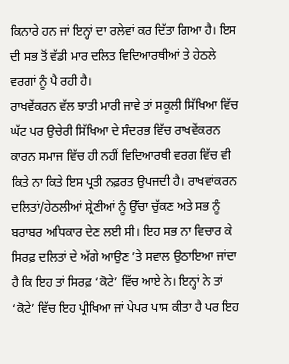ਕਿਨਾਰੇ ਹਨ ਜਾਂ ਇਨ੍ਹਾਂ ਦਾ ਰਲੇਵਾਂ ਕਰ ਦਿੱਤਾ ਗਿਆ ਹੈ। ਇਸ ਦੀ ਸਭ ਤੋਂ ਵੱਡੀ ਮਾਰ ਦਲਿਤ ਵਿਦਿਆਰਥੀਆਂ ਤੇ ਹੇਠਲੇ ਵਰਗਾਂ ਨੂੰ ਪੈ ਰਹੀ ਹੈ।
ਰਾਖਵੇਂਕਰਨ ਵੱਲ ਝਾਤੀ ਮਾਰੀ ਜਾਵੇ ਤਾਂ ਸਕੂਲੀ ਸਿੱਖਿਆ ਵਿੱਚ ਘੱਟ ਪਰ ਉਚੇਰੀ ਸਿੱਖਿਆ ਦੇ ਸੰਦਰਭ ਵਿੱਚ ਰਾਖਵੇਂਕਰਨ ਕਾਰਨ ਸਮਾਜ ਵਿੱਚ ਹੀ ਨਹੀਂ ਵਿਦਿਆਰਥੀ ਵਰਗ ਵਿੱਚ ਵੀ ਕਿਤੇ ਨਾ ਕਿਤੇ ਇਸ ਪ੍ਰਤੀ ਨਫ਼ਰਤ ਉਪਜਦੀ ਹੈ। ਰਾਖਵਾਂਕਰਨ ਦਲਿਤਾਂ/ਹੇਠਲੀਆਂ ਸ਼੍ਰੇਣੀਆਂ ਨੂੰ ਉੱਚਾ ਚੁੱਕਣ ਅਤੇ ਸਭ ਨੂੰ ਬਰਾਬਰ ਅਧਿਕਾਰ ਦੇਣ ਲਈ ਸੀ। ਇਹ ਸਭ ਨਾ ਵਿਚਾਰ ਕੇ ਸਿਰਫ਼ ਦਲਿਤਾਂ ਦੇ ਅੱਗੇ ਆਉਣ ’ਤੇ ਸਵਾਲ ਉਠਾਇਆ ਜਾਂਦਾ ਹੈ ਕਿ ਇਹ ਤਾਂ ਸਿਰਫ਼ ‘ਕੋਟੇ’ ਵਿੱਚ ਆਏ ਨੇ। ਇਨ੍ਹਾਂ ਨੇ ਤਾਂ ‘ਕੋਟੇ’ ਵਿੱਚ ਇਹ ਪ੍ਰੀਖਿਆ ਜਾਂ ਪੇਪਰ ਪਾਸ ਕੀਤਾ ਹੈ ਪਰ ਇਹ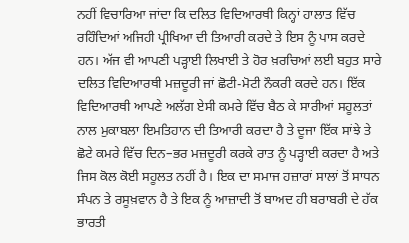ਨਹੀਂ ਵਿਚਾਰਿਆ ਜਾਂਦਾ ਕਿ ਦਲਿਤ ਵਿਦਿਆਰਥੀ ਕਿਨ੍ਹਾਂ ਹਾਲਾਤ ਵਿੱਚ ਰਹਿੰਦਿਆਂ ਅਜਿਹੀ ਪ੍ਰੀਖਿਆ ਦੀ ਤਿਆਰੀ ਕਰਦੇ ਤੇ ਇਸ ਨੂੰ ਪਾਸ ਕਰਦੇ ਹਨ। ਅੱਜ ਵੀ ਆਪਣੀ ਪੜ੍ਹਾਈ ਲਿਖਾਈ ਤੇ ਹੋਰ ਖ਼ਰਚਿਆਂ ਲਈ ਬਹੁਤ ਸਾਰੇ ਦਲਿਤ ਵਿਦਿਆਰਥੀ ਮਜ਼ਦੂਰੀ ਜਾਂ ਛੋਟੀ-ਮੋਟੀ ਨੌਕਰੀ ਕਰਦੇ ਹਨ। ਇੱਕ ਵਿਦਿਆਰਥੀ ਆਪਣੇ ਅਲੱਗ ਏਸੀ ਕਮਰੇ ਵਿੱਚ ਬੈਠ ਕੇ ਸਾਰੀਆਂ ਸਹੂਲਤਾਂ ਨਾਲ ਮੁਕਾਬਲਾ ਇਮਤਿਹਾਨ ਦੀ ਤਿਆਰੀ ਕਰਦਾ ਹੈ ਤੇ ਦੂਜਾ ਇੱਕ ਸਾਂਝੇ ਤੇ ਛੋਟੇ ਕਮਰੇ ਵਿੱਚ ਦਿਨ–ਭਰ ਮਜ਼ਦੂਰੀ ਕਰਕੇ ਰਾਤ ਨੂੰ ਪੜ੍ਹਾਈ ਕਰਦਾ ਹੈ ਅਤੇ ਜਿਸ ਕੋਲ ਕੋਈ ਸਹੂਲਤ ਨਹੀਂ ਹੈ। ਇਕ ਦਾ ਸਮਾਜ ਹਜ਼ਾਰਾਂ ਸਾਲਾਂ ਤੋਂ ਸਾਧਨ ਸੰਪਨ ਤੇ ਰਸੂਖ਼ਵਾਨ ਹੈ ਤੇ ਇਕ ਨੂੰ ਆਜ਼ਾਦੀ ਤੋਂ ਬਾਅਦ ਹੀ ਬਰਾਬਰੀ ਦੇ ਹੱਕ ਭਾਰਤੀ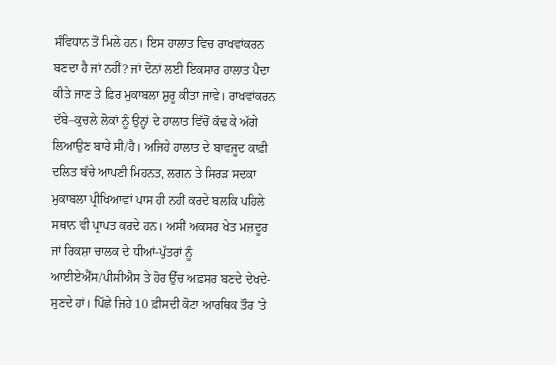ਸੰਵਿਧਾਨ ਤੋਂ ਮਿਲੇ ਹਨ। ਇਸ ਹਾਲਾਤ ਵਿਚ ਰਾਖਵਾਂਕਰਨ ਬਣਦਾ ਹੈ ਜਾਂ ਨਹੀਂ? ਜਾਂ ਦੋਨਾਂ ਲਈ ਇਕਸਾਰ ਹਾਲਾਤ ਪੈਦਾ ਕੀਤੇ ਜਾਣ ਤੇ ਫ਼ਿਰ ਮੁਕਾਬਲਾ ਸ਼ੁਰੂ ਕੀਤਾ ਜਾਵੇ। ਰਾਖਵਾਂਕਰਨ ਦੱਬੇ–ਕੁਚਲੇ ਲੋਕਾਂ ਨੂੰ ਉਨ੍ਹਾਂ ਦੇ ਹਾਲਾਤ ਵਿੱਚੋਂ ਕੱਢ ਕੇ ਅੱਗੇ ਲਿਆਉਣ ਬਾਰੇ ਸੀ/ਹੈ। ਅਜਿਹੇ ਹਾਲਾਤ ਦੇ ਬਾਵਜੂਦ ਕਾਫ਼ੀ ਦਲਿਤ ਬੱਚੇ ਆਪਣੀ ਮਿਹਨਤ, ਲਗਨ ਤੇ ਸਿਰੜ ਸਦਕਾ ਮੁਕਾਬਲਾ ਪ੍ਰੀਖਿਆਵਾਂ ਪਾਸ ਹੀ ਨਹੀਂ ਕਰਦੇ ਬਲਕਿ ਪਹਿਲੇ ਸਥਾਨ ਵੀ ਪ੍ਰਾਪਤ ਕਰਦੇ ਹਨ। ਅਸੀਂ ਅਕਸਰ ਖੇਤ ਮਜ਼ਦੂਰ ਜਾਂ ਰਿਕਸ਼ਾ ਚਾਲਕ ਦੇ ਧੀਆਂ-ਪੁੱਤਰਾਂ ਨੂੰ ਆਈਏਐੱਸ/ਪੀਸੀਐਸ ਤੇ ਹੋਰ ਉੱਚ ਅਫ਼ਸਰ ਬਣਦੇ ਦੇਖਦੇ-ਸੁਣਦੇ ਹਾਂ। ਪਿੱਛੇ ਜਿਹੇ 10 ਫ਼ੀਸਦੀ ਕੋਟਾ ਆਰਥਿਕ ਤੌਰ ’ਤੇ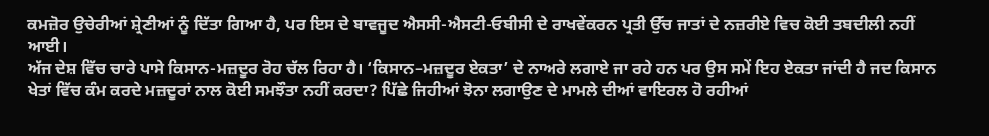ਕਮਜ਼ੋਰ ਉਚੇਰੀਆਂ ਸ਼੍ਰੇਣੀਆਂ ਨੂੰ ਦਿੱਤਾ ਗਿਆ ਹੈ, ਪਰ ਇਸ ਦੇ ਬਾਵਜੂਦ ਐਸਸੀ-ਐਸਟੀ-ਓਬੀਸੀ ਦੇ ਰਾਖਵੇਂਕਰਨ ਪ੍ਰਤੀ ਉੱਚ ਜਾਤਾਂ ਦੇ ਨਜ਼ਰੀਏ ਵਿਚ ਕੋਈ ਤਬਦੀਲੀ ਨਹੀਂ ਆਈ।
ਅੱਜ ਦੇਸ਼ ਵਿੱਚ ਚਾਰੇ ਪਾਸੇ ਕਿਸਾਨ-ਮਜ਼ਦੂਰ ਰੋਹ ਚੱਲ ਰਿਹਾ ਹੈ। ‘ਕਿਸਾਨ–ਮਜ਼ਦੂਰ ਏਕਤਾ’ ਦੇ ਨਾਅਰੇ ਲਗਾਏ ਜਾ ਰਹੇ ਹਨ ਪਰ ਉਸ ਸਮੇਂ ਇਹ ਏਕਤਾ ਜਾਂਦੀ ਹੈ ਜਦ ਕਿਸਾਨ ਖੇਤਾਂ ਵਿੱਚ ਕੰਮ ਕਰਦੇ ਮਜ਼ਦੂਰਾਂ ਨਾਲ ਕੋਈ ਸਮਝੌਤਾ ਨਹੀਂ ਕਰਦਾ? ਪਿੱਛੇ ਜਿਹੀਆਂ ਝੋਨਾ ਲਗਾਉਣ ਦੇ ਮਾਮਲੇ ਦੀਆਂ ਵਾਇਰਲ ਹੋ ਰਹੀਆਂ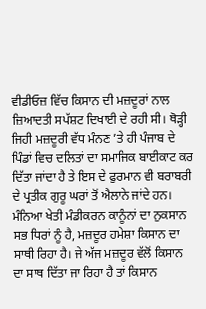ਵੀਡੀਓਜ਼ ਵਿੱਚ ਕਿਸਾਨ ਦੀ ਮਜ਼ਦੂਰਾਂ ਨਾਲ ਜ਼ਿਆਦਤੀ ਸਪੱਸ਼ਟ ਦਿਖਾਈ ਦੇ ਰਹੀ ਸੀ। ਥੋੜ੍ਹੀ ਜਿਹੀ ਮਜ਼ਦੂਰੀ ਵੱਧ ਮੰਨਣ ’ਤੇ ਹੀ ਪੰਜਾਬ ਦੇ ਪਿੰਡਾਂ ਵਿਚ ਦਲਿਤਾਂ ਦਾ ਸਮਾਜਿਕ ਬਾਈਕਾਟ ਕਰ ਦਿੱਤਾ ਜਾਂਦਾ ਹੈ ਤੇ ਇਸ ਦੇ ਫੁਰਮਾਨ ਵੀ ਬਰਾਬਰੀ ਦੇ ਪ੍ਰਤੀਕ ਗੁਰੂ ਘਰਾਂ ਤੋਂ ਐਲਾਨੇ ਜਾਂਦੇ ਹਨ। ਮੰਨਿਆ ਖੇਤੀ ਮੰਡੀਕਰਨ ਕਾਨੂੰਨਾਂ ਦਾ ਨੁਕਸਾਨ ਸਭ ਧਿਰਾਂ ਨੂੰ ਹੈ, ਮਜ਼ਦੂਰ ਹਮੇਸ਼ਾ ਕਿਸਾਨ ਦਾ ਸਾਥੀ ਰਿਹਾ ਹੈ। ਜੇ ਅੱਜ ਮਜ਼ਦੂਰ ਵੱਲੋਂ ਕਿਸਾਨ ਦਾ ਸਾਥ ਦਿੱਤਾ ਜਾ ਰਿਹਾ ਹੈ ਤਾਂ ਕਿਸਾਨ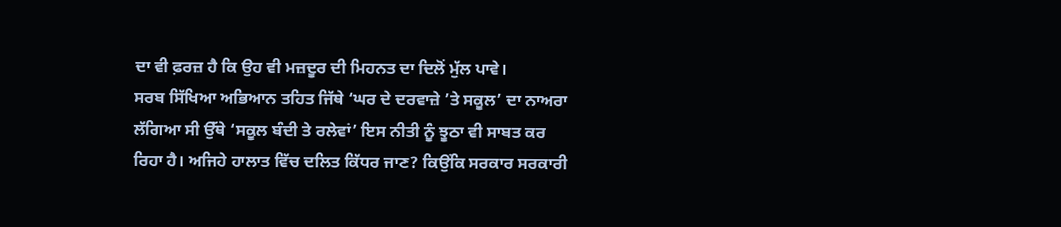ਦਾ ਵੀ ਫ਼ਰਜ਼ ਹੈ ਕਿ ਉਹ ਵੀ ਮਜ਼ਦੂਰ ਦੀ ਮਿਹਨਤ ਦਾ ਦਿਲੋਂ ਮੁੱਲ ਪਾਵੇ।
ਸਰਬ ਸਿੱਖਿਆ ਅਭਿਆਨ ਤਹਿਤ ਜਿੱਥੇ ‘ਘਰ ਦੇ ਦਰਵਾਜ਼ੇ ’ਤੇ ਸਕੂਲ’ ਦਾ ਨਾਅਰਾ ਲੱਗਿਆ ਸੀ ਉੱਥੇ ‘ਸਕੂਲ ਬੰਦੀ ਤੇ ਰਲੇਵਾਂ’ ਇਸ ਨੀਤੀ ਨੂੰ ਝੂਠਾ ਵੀ ਸਾਬਤ ਕਰ ਰਿਹਾ ਹੈ। ਅਜਿਹੇ ਹਾਲਾਤ ਵਿੱਚ ਦਲਿਤ ਕਿੱਧਰ ਜਾਣ? ਕਿਉਂਕਿ ਸਰਕਾਰ ਸਰਕਾਰੀ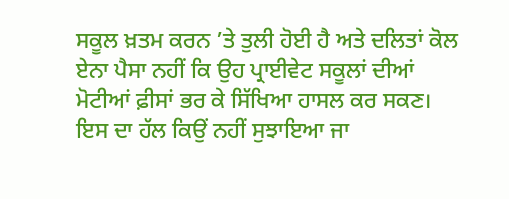ਸਕੂਲ ਖ਼ਤਮ ਕਰਨ ’ਤੇ ਤੁਲੀ ਹੋਈ ਹੈ ਅਤੇ ਦਲਿਤਾਂ ਕੋਲ ਏਨਾ ਪੈਸਾ ਨਹੀਂ ਕਿ ਉਹ ਪ੍ਰਾਈਵੇਟ ਸਕੂਲਾਂ ਦੀਆਂ ਮੋਟੀਆਂ ਫ਼ੀਸਾਂ ਭਰ ਕੇ ਸਿੱਖਿਆ ਹਾਸਲ ਕਰ ਸਕਣ। ਇਸ ਦਾ ਹੱਲ ਕਿਉਂ ਨਹੀਂ ਸੁਝਾਇਆ ਜਾ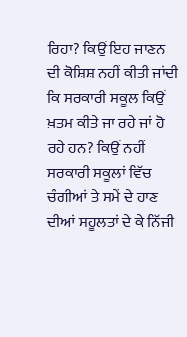ਰਿਹਾ? ਕਿਉਂ ਇਹ ਜਾਣਨ ਦੀ ਕੋਸ਼ਿਸ਼ ਨਹੀਂ ਕੀਤੀ ਜਾਂਦੀ ਕਿ ਸਰਕਾਰੀ ਸਕੂਲ ਕਿਉਂ ਖ਼ਤਮ ਕੀਤੇ ਜਾ ਰਹੇ ਜਾਂ ਹੋ ਰਹੇ ਹਨ? ਕਿਉਂ ਨਹੀਂ ਸਰਕਾਰੀ ਸਕੂਲਾਂ ਵਿੱਚ ਚੰਗੀਆਂ ਤੇ ਸਮੇਂ ਦੇ ਹਾਣ ਦੀਆਂ ਸਹੂਲਤਾਂ ਦੇ ਕੇ ਨਿੱਜੀ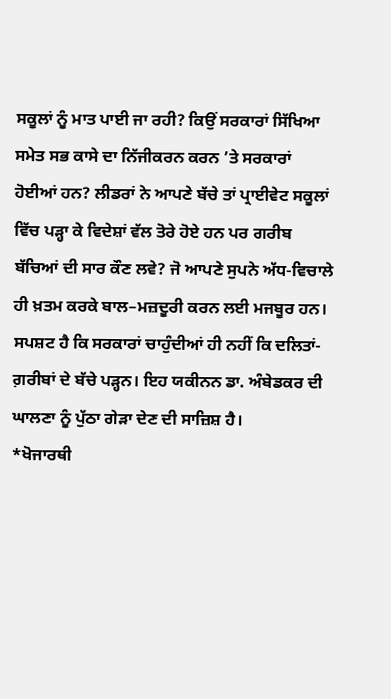ਸਕੂਲਾਂ ਨੂੰ ਮਾਤ ਪਾਈ ਜਾ ਰਹੀ? ਕਿਉਂ ਸਰਕਾਰਾਂ ਸਿੱਖਿਆ ਸਮੇਤ ਸਭ ਕਾਸੇ ਦਾ ਨਿੱਜੀਕਰਨ ਕਰਨ ’ਤੇ ਸਰਕਾਰਾਂ ਹੋਈਆਂ ਹਨ? ਲੀਡਰਾਂ ਨੇ ਆਪਣੇ ਬੱਚੇ ਤਾਂ ਪ੍ਰਾਈਵੇਟ ਸਕੂਲਾਂ ਵਿੱਚ ਪੜ੍ਹਾ ਕੇ ਵਿਦੇਸ਼ਾਂ ਵੱਲ ਤੋਰੇ ਹੋਏ ਹਨ ਪਰ ਗਰੀਬ ਬੱਚਿਆਂ ਦੀ ਸਾਰ ਕੌਣ ਲਵੇ? ਜੋ ਆਪਣੇ ਸੁਪਨੇ ਅੱਧ-ਵਿਚਾਲੇ ਹੀ ਖ਼ਤਮ ਕਰਕੇ ਬਾਲ–ਮਜ਼ਦੂਰੀ ਕਰਨ ਲਈ ਮਜਬੂਰ ਹਨ। ਸਪਸ਼ਟ ਹੈ ਕਿ ਸਰਕਾਰਾਂ ਚਾਹੁੰਦੀਆਂ ਹੀ ਨਹੀਂ ਕਿ ਦਲਿਤਾਂ-ਗ਼ਰੀਬਾਂ ਦੇ ਬੱਚੇ ਪੜ੍ਹਨ। ਇਹ ਯਕੀਨਨ ਡਾ. ਅੰਬੇਡਕਰ ਦੀ ਘਾਲਣਾ ਨੂੰ ਪੁੱਠਾ ਗੇੜਾ ਦੇਣ ਦੀ ਸਾਜ਼ਿਸ਼ ਹੈ।
*ਖੋਜਾਰਥੀ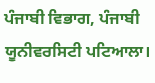ਪੰਜਾਬੀ ਵਿਭਾਗ, ਪੰਜਾਬੀ ਯੂਨੀਵਰਸਿਟੀ ਪਟਿਆਲਾ।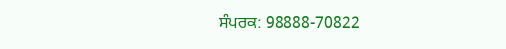ਸੰਪਰਕ: 98888-70822